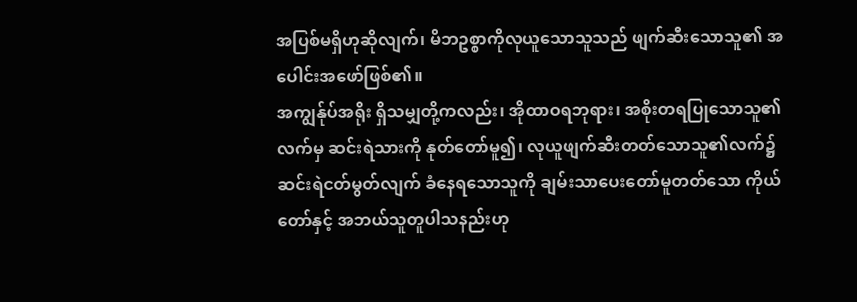အပြစ်မရှိဟုဆိုလျက်၊ မိဘဥစ္စာကိုလုယူသောသူသည် ဖျက်ဆီးသောသူ၏ အပေါင်းအဖော်ဖြစ်၏။
အကျွန်ုပ်အရိုး ရှိသမျှတို့ကလည်း၊ အိုထာဝရဘုရား၊ အစိုးတရပြုသောသူ၏လက်မှ ဆင်းရဲသားကို နုတ်တော်မူ၍၊ လုယူဖျက်ဆီးတတ်သောသူ၏လက်၌ ဆင်းရဲငတ်မွတ်လျက် ခံနေရသောသူကို ချမ်းသာပေးတော်မူတတ်သော ကိုယ်တော်နှင့် အဘယ်သူတူပါသနည်းဟု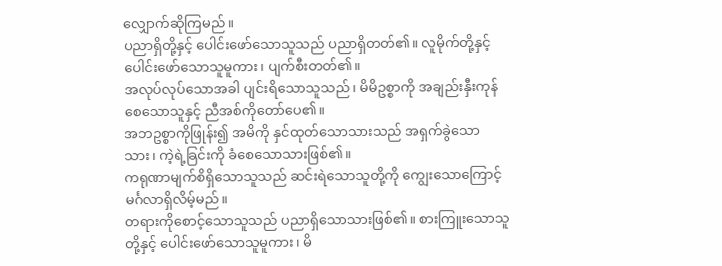လျှောက်ဆိုကြမည်။
ပညာရှိတို့နှင့် ပေါင်းဖော်သောသူသည် ပညာရှိတတ်၏။ လူမိုက်တို့နှင့် ပေါင်းဖော်သောသူမူကား၊ ပျက်စီးတတ်၏။
အလုပ်လုပ်သောအခါ ပျင်းရိသောသူသည်၊ မိမိဥစ္စာကို အချည်းနှီးကုန်စေသောသူနှင့် ညီအစ်ကိုတော်ပေ၏။
အဘဥစ္စာကိုဖြုန်း၍ အမိကို နှင်ထုတ်သောသားသည် အရှက်ခွဲသောသား၊ ကဲ့ရဲ့ခြင်းကို ခံစေသောသားဖြစ်၏။
ကရုဏာမျက်စိရှိသောသူသည် ဆင်းရဲသောသူတို့ကို ကျွေးသောကြောင့် မင်္ဂလာရှိလိမ့်မည်။
တရားကိုစောင့်သောသူသည် ပညာရှိသောသားဖြစ်၏။ စားကြူးသောသူတို့နှင့် ပေါင်းဖော်သောသူမူကား၊ မိ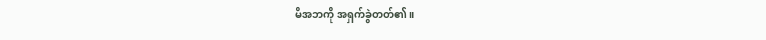မိအဘကို အရှက်ခွဲတတ်၏။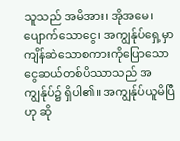သူသည် အမိအား၊ အိုအမေ၊ ပျောက်သောငွေ၊ အကျွန်ုပ်ရှေ့မှာ ကျိန်ဆဲသောစကားကိုပြောသော ငွေဆယ်တစ်ပိဿာသည် အကျွန်ုပ်၌ ရှိပါ၏။ အကျွန်ုပ်ယူမိပြီဟု ဆို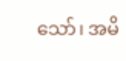သော်၊ အမိ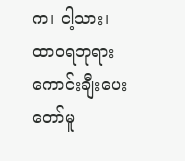က၊ ငါ့သား၊ ထာဝရဘုရား ကောင်းချီးပေးတော်မူ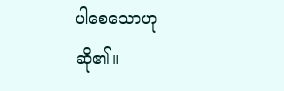ပါစေသောဟု ဆို၏။